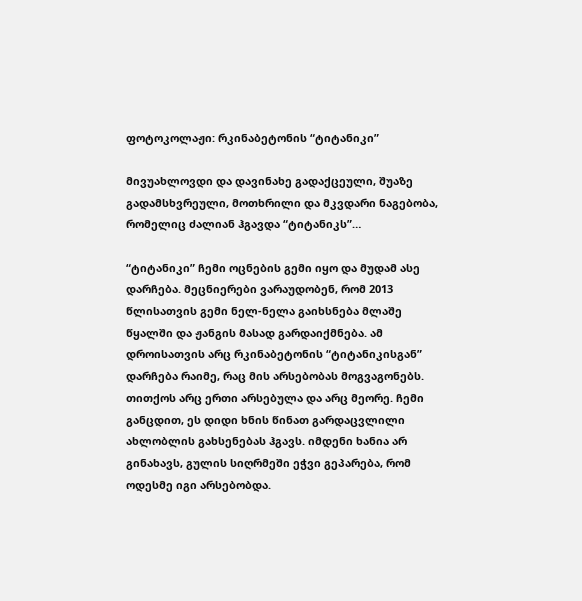ფოტოკოლაჟი: რკინაბეტონის “ტიტანიკი”

მივუახლოვდი და დავინახე გადაქცეული, შუაზე გადამსხვრეული, მოთხრილი და მკვდარი ნაგებობა, რომელიც ძალიან ჰგავდა “ტიტანიკს”…

“ტიტანიკი” ჩემი ოცნების გემი იყო და მუდამ ასე დარჩება. მეცნიერები ვარაუდობენ, რომ 2013 წლისათვის გემი ნელ-ნელა გაიხსნება მლაშე წყალში და ჟანგის მასად გარდაიქმნება. ამ დროისათვის არც რკინაბეტონის “ტიტანიკისგან” დარჩება რაიმე, რაც მის არსებობას მოგვაგონებს. თითქოს არც ერთი არსებულა და არც მეორე. ჩემი განცდით, ეს დიდი ხნის წინათ გარდაცვლილი ახლობლის გახსენებას ჰგავს. იმდენი ხანია არ გინახავს, გულის სიღრმეში ეჭვი გეპარება, რომ ოდესმე იგი არსებობდა.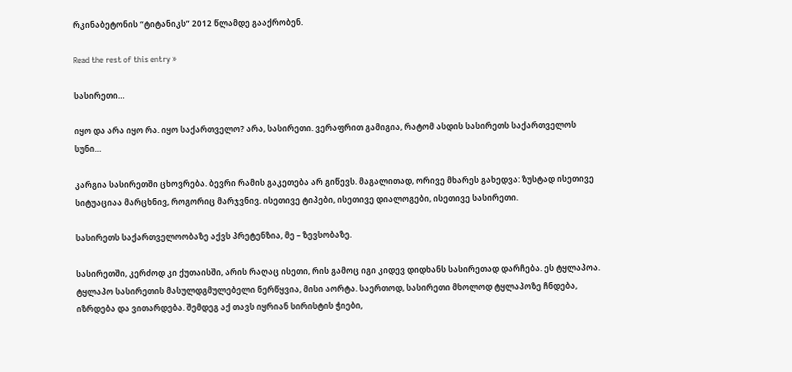რკინაბეტონის “ტიტანიკს” 2012 წლამდე გააქრობენ.

Read the rest of this entry »

სასირეთი…

იყო და არა იყო რა. იყო საქართველო? არა, სასირეთი. ვერაფრით გამიგია, რატომ ასდის სასირეთს საქართველოს სუნი…

კარგია სასირეთში ცხოვრება. ბევრი რამის გაკეთება არ გიწევს. მაგალითად, ორივე მხარეს გახედვა: ზუსტად ისეთივე სიტუაციაა მარცხნივ, როგორიც მარჯვნივ. ისეთივე ტიპები, ისეთივე დიალოგები, ისეთივე სასირეთი.

სასირეთს საქართველოობაზე აქვს პრეტენზია, მე – ზევსობაზე.

სასირეთში, კერძოდ კი ქუთაისში, არის რაღაც ისეთი, რის გამოც იგი კიდევ დიდხანს სასირეთად დარჩება. ეს ტყლაპოა. ტყლაპო სასირეთის მასულდგმულებელი ნერწყვია, მისი აორტა. საერთოდ, სასირეთი მხოლოდ ტყლაპოზე ჩნდება, იზრდება და ვითარდება. შემდეგ აქ თავს იყრიან სირისტის ჭიები,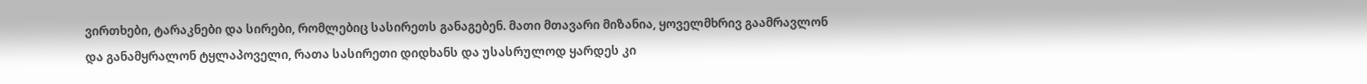ვირთხები, ტარაკნები და სირები, რომლებიც სასირეთს განაგებენ. მათი მთავარი მიზანია, ყოველმხრივ გაამრავლონ და განამყრალონ ტყლაპოველი, რათა სასირეთი დიდხანს და უსასრულოდ ყარდეს კი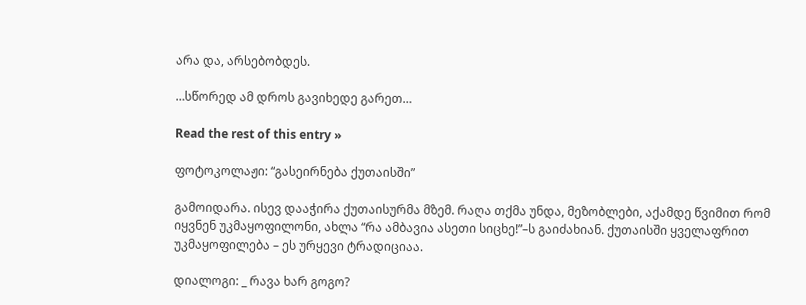არა და, არსებობდეს.

…სწორედ ამ დროს გავიხედე გარეთ…

Read the rest of this entry »

ფოტოკოლაჟი: “გასეირნება ქუთაისში”

გამოიდარა. ისევ დააჭირა ქუთაისურმა მზემ. რაღა თქმა უნდა, მეზობლები, აქამდე წვიმით რომ იყვნენ უკმაყოფილონი, ახლა “რა ამბავია ასეთი სიცხე!”–ს გაიძახიან. ქუთაისში ყველაფრით უკმაყოფილება – ეს ურყევი ტრადიციაა.

დიალოგი: _ რავა ხარ გოგო?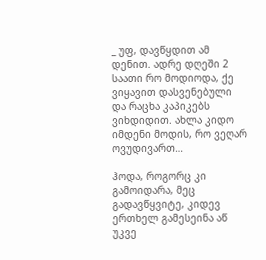_ უფ, დავწყდით ამ დენით. ადრე დღეში 2 საათი რო მოდიოდა, ქე ვიყავით დასვენებული და რაცხა კაპიკებს ვიხდიდით. ახლა კიდო იმდენი მოდის, რო ვეღარ ოვუდივართ…

ჰოდა, როგორც კი გამოიდარა, მეც გადავწყვიტე, კიდევ ერთხელ გამესეინა აწ უკვე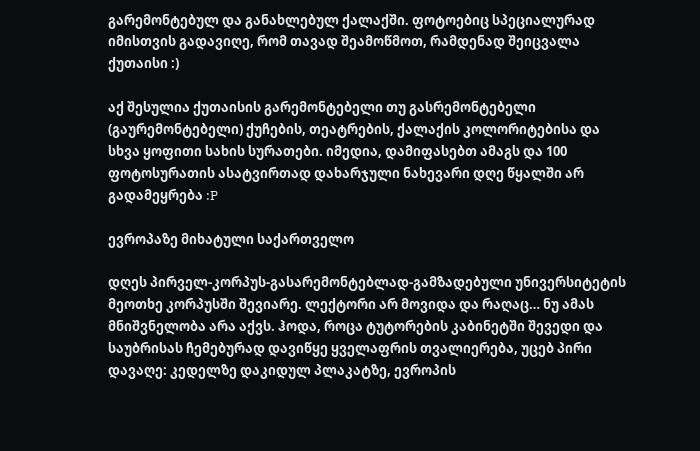გარემონტებულ და განახლებულ ქალაქში. ფოტოებიც სპეციალურად იმისთვის გადავიღე, რომ თავად შეამოწმოთ, რამდენად შეიცვალა ქუთაისი :)

აქ შესულია ქუთაისის გარემონტებელი თუ გასრემონტებელი (გაურემონტებელი) ქუჩების, თეატრების, ქალაქის კოლორიტებისა და სხვა ყოფითი სახის სურათები. იმედია, დამიფასებთ ამაგს და 100 ფოტოსურათის ასატვირთად დახარჯული ნახევარი დღე წყალში არ გადამეყრება :P

ევროპაზე მიხატული საქართველო

დღეს პირველ-კორპუს-გასარემონტებლად-გამზადებული უნივერსიტეტის მეოთხე კორპუსში შევიარე. ლექტორი არ მოვიდა და რაღაც… ნუ ამას მნიშვნელობა არა აქვს. ჰოდა, როცა ტუტორების კაბინეტში შევედი და საუბრისას ჩემებურად დავიწყე ყველაფრის თვალიერება, უცებ პირი დავაღე: კედელზე დაკიდულ პლაკატზე, ევროპის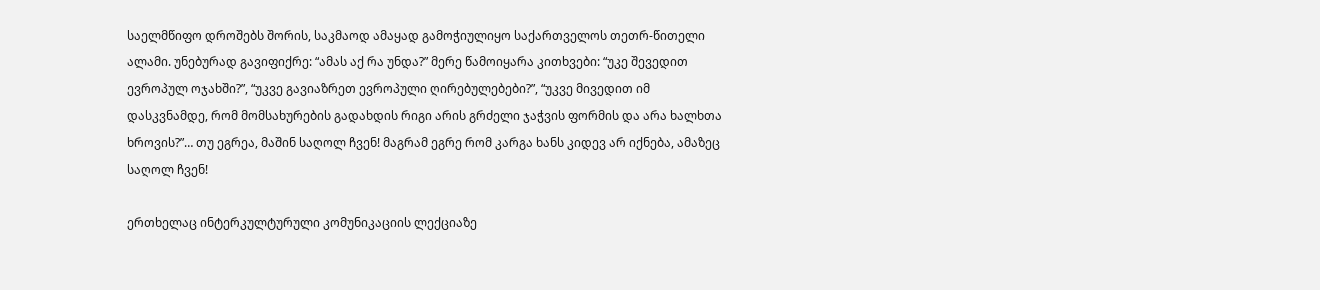საელმწიფო დროშებს შორის, საკმაოდ ამაყად გამოჭიულიყო საქართველოს თეთრ-წითელი ალამი. უნებურად გავიფიქრე: “ამას აქ რა უნდა?” მერე წამოიყარა კითხვები: “უკე შევედით ევროპულ ოჯახში?”, “უკვე გავიაზრეთ ევროპული ღირებულებები?”, “უკვე მივედით იმ დასკვნამდე, რომ მომსახურების გადახდის რიგი არის გრძელი ჯაჭვის ფორმის და არა ხალხთა ხროვის?”… თუ ეგრეა, მაშინ საღოლ ჩვენ! მაგრამ ეგრე რომ კარგა ხანს კიდევ არ იქნება, ამაზეც საღოლ ჩვენ!

ერთხელაც ინტერკულტურული კომუნიკაციის ლექციაზე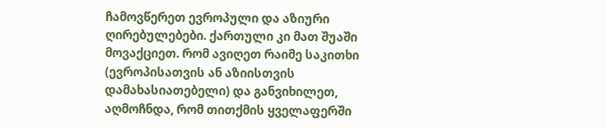ჩამოვწერეთ ევროპული და აზიური ღირებულებები. ქართული კი მათ შუაში მოვაქციეთ. რომ ავიღეთ რაიმე საკითხი (ევროპისათვის ან აზიისთვის დამახასიათებელი) და განვიხილეთ, აღმოჩნდა, რომ თითქმის ყველაფერში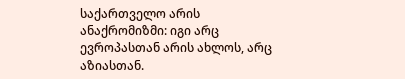საქართველო არის ანაქრომიზმი: იგი არც ევროპასთან არის ახლოს, არც აზიასთან.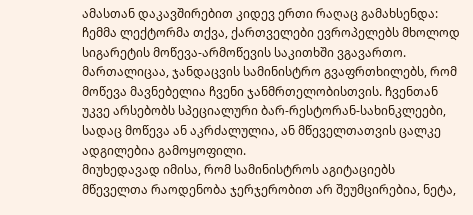ამასთან დაკავშირებით კიდევ ერთი რაღაც გამახსენდა: ჩემმა ლექტორმა თქვა, ქართველები ევროპელებს მხოლოდ სიგარეტის მოწევა-არმოწევის საკითხში ვგავართო. მართალიცაა, ჯანდაცვის სამინისტრო გვაფრთხილებს, რომ მოწევა მავნებელია ჩვენი ჯანმრთელობისთვის. ჩვენთან უკვე არსებობს სპეციალური ბარ-რესტორან-სახინკლეები, სადაც მოწევა ან აკრძალულია, ან მწეველთათვის ცალკე ადგილებია გამოყოფილი.
მიუხედავად იმისა, რომ სამინისტროს აგიტაციებს მწეველთა რაოდენობა ჯერჯერობით არ შეუმცირებია, ნეტა,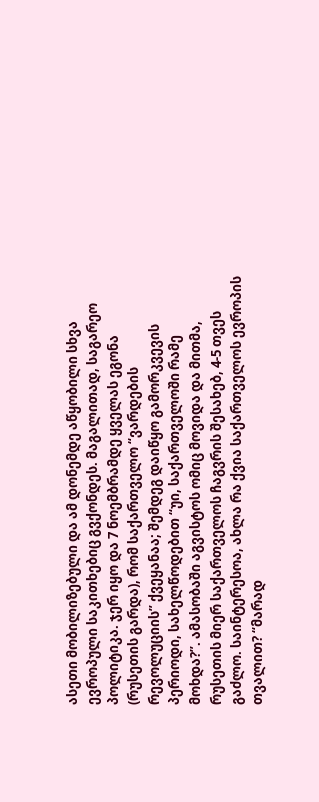ასეთი მობილიზებული და ამ დონემდე აწყობილი სხვა ევროპული საკითხებიც გვქონდეს. მაგალითად, საგარეო პოლიტიკა. ჯერ იყო და 7 ნოემბრამდე ყველას ეგონა (რუსეთის გარდა), რომ საქართველო “ვარდების რევოლუციის” ქვეყანაა; შემდეგ დაიწყო გამორკვევის პერიოდი, სახელწოდებით “უი, საქართველოში რამე მოხდა?”. ამასობაში აგვისტოს ომიც მოვიდა და მითმა, რუსეთის მიერ საქართველოს ჩაგვრის შესახებ, 4-5 თვეს გაძლო. საინტერესოა, ახლა რა ქვია საქართველოს ევროპის თვალით? “მარად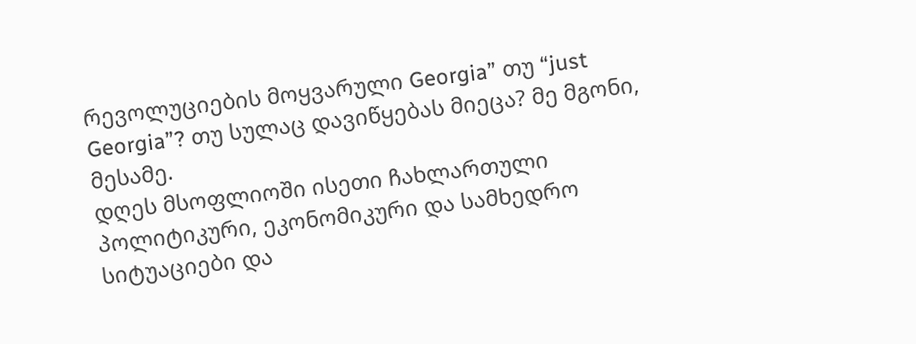რევოლუციების მოყვარული Georgia” თუ “just Georgia”? თუ სულაც დავიწყებას მიეცა? მე მგონი, მესამე.
დღეს მსოფლიოში ისეთი ჩახლართული პოლიტიკური, ეკონომიკური და სამხედრო სიტუაციები და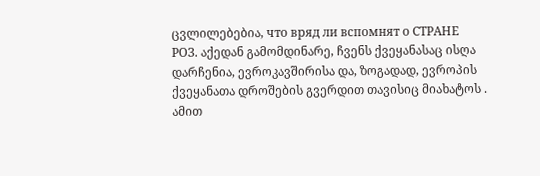ცვლილებებია, что вряд ли вспомнят о СТРАНЕ РОЗ. აქედან გამომდინარე, ჩვენს ქვეყანასაც ისღა დარჩენია, ევროკავშირისა და, ზოგადად, ევროპის ქვეყანათა დროშების გვერდით თავისიც მიახატოს . ამით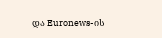და Euronews-ის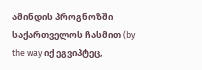ამინდის პროგნოზში საქართველოს ჩასმით (by the way იქ ეგვიპტეც,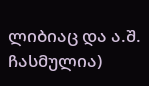ლიბიაც და ა.შ. ჩასმულია)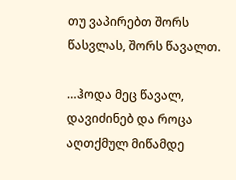თუ ვაპირებთ შორს წასვლას, შორს წავალთ.

…ჰოდა მეც წავალ, დავიძინებ და როცა აღთქმულ მიწამდე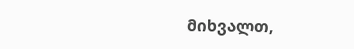მიხვალთ,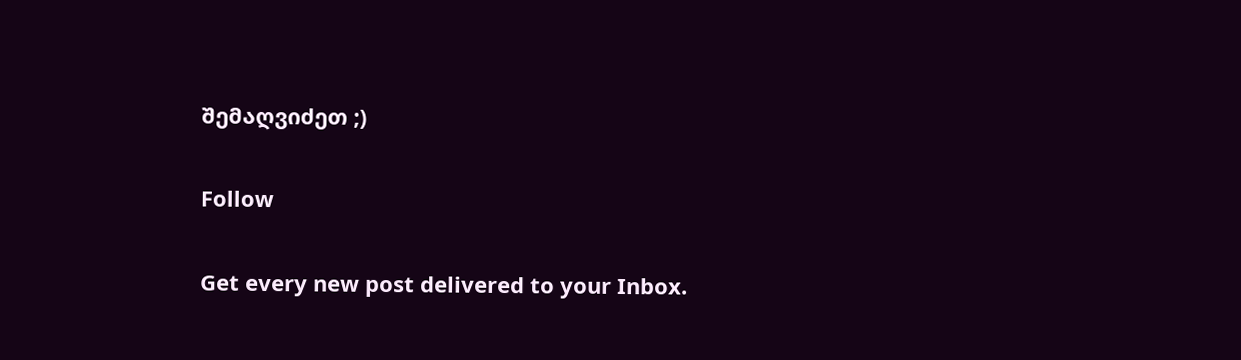შემაღვიძეთ ;)

Follow

Get every new post delivered to your Inbox.